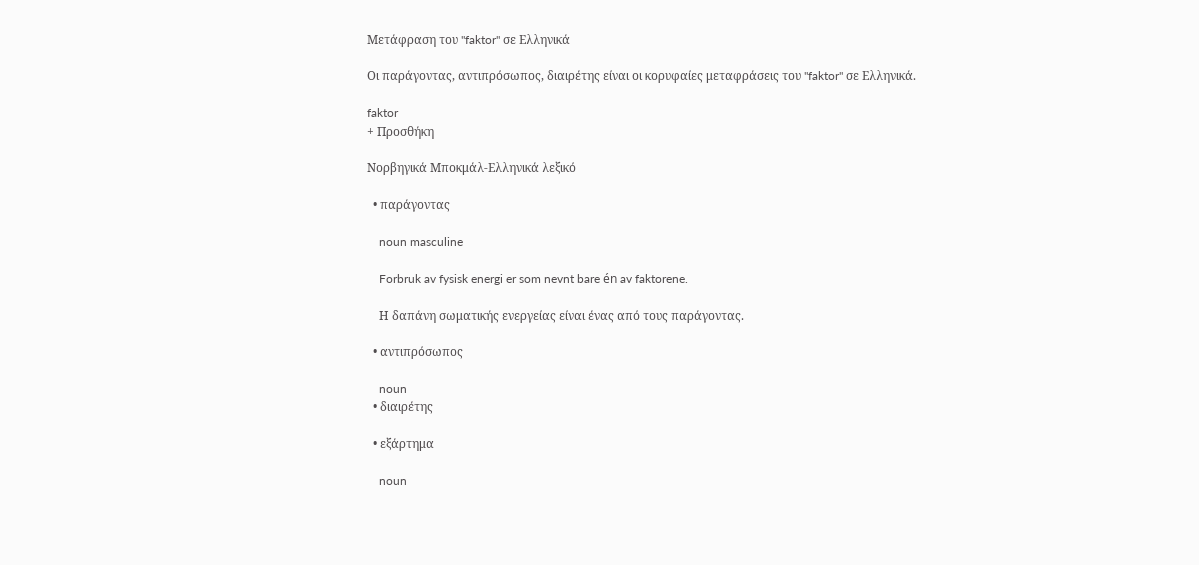Μετάφραση του "faktor" σε Ελληνικά

Οι παράγοντας, αντιπρόσωπος, διαιρέτης είναι οι κορυφαίες μεταφράσεις του "faktor" σε Ελληνικά.

faktor
+ Προσθήκη

Νορβηγικά Μποκμάλ-Ελληνικά λεξικό

  • παράγοντας

    noun masculine

    Forbruk av fysisk energi er som nevnt bare én av faktorene.

    Η δαπάνη σωματικής ενεργείας είναι ένας από τους παράγοντας.

  • αντιπρόσωπος

    noun
  • διαιρέτης

  • εξάρτημα

    noun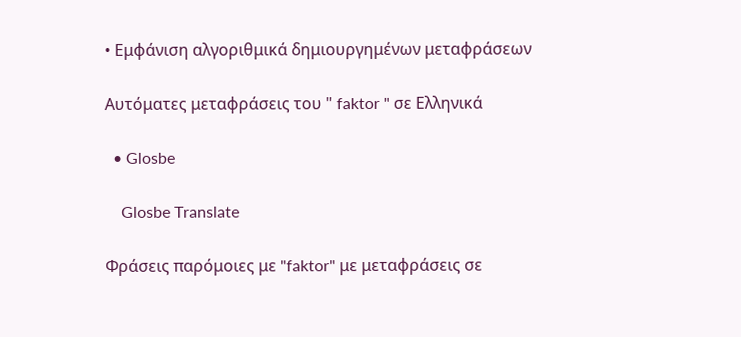• Εμφάνιση αλγοριθμικά δημιουργημένων μεταφράσεων

Αυτόματες μεταφράσεις του " faktor " σε Ελληνικά

  • Glosbe

    Glosbe Translate

Φράσεις παρόμοιες με "faktor" με μεταφράσεις σε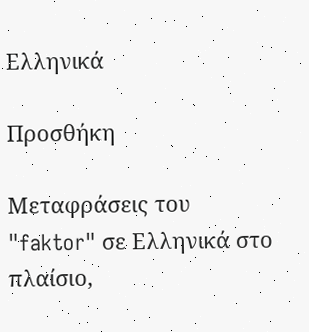Ελληνικά

Προσθήκη

Μεταφράσεις του "faktor" σε Ελληνικά στο πλαίσιο,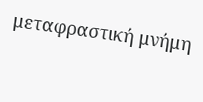μεταφραστική μνήμη